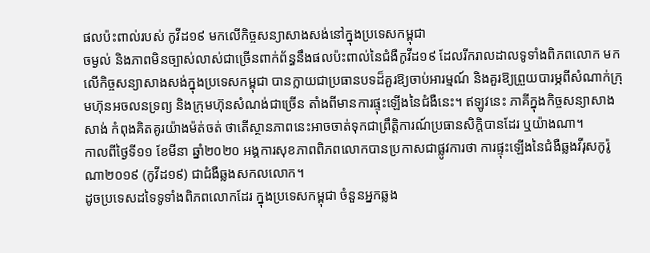ផលប៉ះពាល់របស់ កូវីដ១៩ មកលើកិច្ចសន្យាសាងសង់នៅក្នុងប្រទេសកម្ពុជា
ចម្ងល់ និងភាពមិនច្បាស់លាស់ជាច្រើនពាក់ព័ន្ធនឹងផលប៉ះពាល់នៃជំងឺកូវីដ១៩ ដែលរីករាលដាលទូទាំងពិភពលោក មកលើកិច្ចសន្យាសាងសង់ក្នុងប្រទេសកម្ពុជា បានក្លាយជាប្រធានបទដ៏គួរឱ្យចាប់អារម្មណ៍ និងគួរឱ្យព្រួយបារម្ភពីសំណាក់ក្រុមហ៊ុនអចលនទ្រព្យ និងក្រុមហ៊ុនសំណង់ជាច្រើន តាំងពីមានការផ្ទុះឡើងនៃជំងឺនេះ។ ឥឡូវនេះ ភាគីក្នុងកិច្ចសន្យាសាងសាង់ កំពុងគិតគូរយ៉ាងម៉ត់ចត់ ថាតើស្ថានភាពនេះអាចចាត់ទុកជាព្រឹត្តិការណ៍ប្រធានសិក្តិបានដែរ ឬយ៉ាងណា។
កាលពីថ្ងៃទី១១ ខែមីនា ឆ្នាំ២០២០ អង្គការសុខភាពពិភពលោកបានប្រកាសជាផ្លូវការថា ការផ្ទុះឡើងនៃជំងឺឆ្លងវីរុសកូរ៉ូណា២០១៩ (កូវីដ១៩) ជាជំងឺឆ្លងសកលលោក។
ដូចប្រទេសដទៃទូទាំងពិភពលោកដែរ ក្នុងប្រទេសកម្ពុជា ចំនួនអ្នកឆ្លង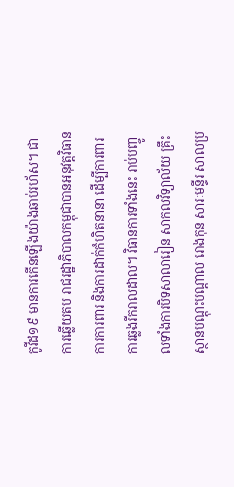កូវីដ១៩ មានការកើនឡើងយ៉ាងឆាប់រហ័ស។ ជាការឆ្លើយតប រាជរដ្ឋាភិបាលកម្ពុជាបានអនុវត្តវិធានការការពារ និងការដាក់កំហិតនានា ដើម្បីការពារការឆ្លងរីករាលដាល។ វិធានការទាំងនេះ រាប់បញ្ចូលទាំងការបិទសាលារៀន សាកលវិទ្យាល័យ គ្រឹះស្ថានបណ្តុះបណ្តាល រោងកុន សារៈមន្ទីរ សាលប្រ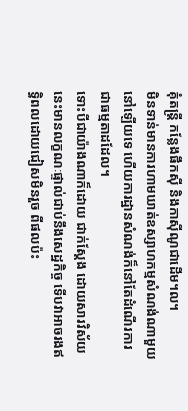គុំតន្ត្រី កន្លែងផឹកស៊ី និងកាស៊ីណូជាដើម។ល។
មិនទាន់មានការហាមឃាត់ឧស្សាហកម្មសំណង់ណាមួយនៅឡើយទេ ហើយការដ្ឋានសំណង់ក៏នៅតែដំណើរការជាធម្មតាដដែល។
ទោះបីជាយ៉ាងណាក៏ដោយ ជាក់ស្តែង ដោយសារវិស័យនេះមានលក្ខណៈផ្ទាល់ជាប់នឹងសេដ្ឋកិច្ច ទើបវាអាចរងឥទ្ធិពលដោយជៀសមិនរួច ពីផលប៉ះ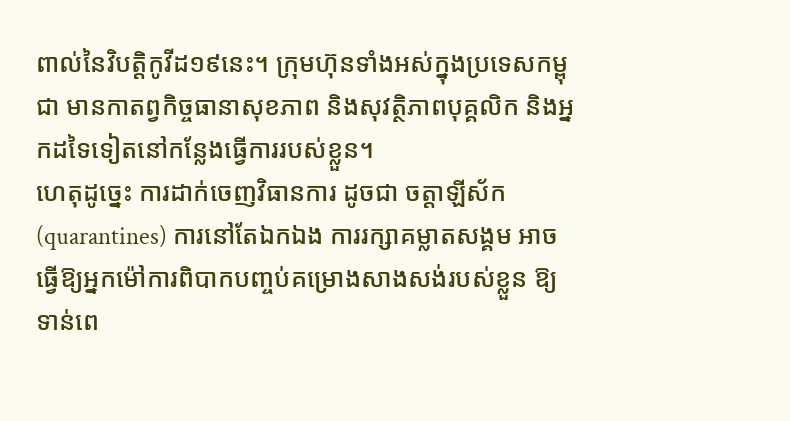ពាល់នៃវិបត្តិកូវីដ១៩នេះ។ ក្រុមហ៊ុនទាំងអស់ក្នុងប្រទេសកម្ពុជា មានកាតព្វកិច្ចធានាសុខភាព និងសុវត្ថិភាពបុគ្គលិក និងអ្នកដទៃទៀតនៅកន្លែងធ្វើការរបស់ខ្លួន។
ហេតុដូច្នេះ ការដាក់ចេញវិធានការ ដូចជា ចត្តាឡីស័ក (quarantines) ការនៅតែឯកឯង ការរក្សាគម្លាតសង្គម អាចធ្វើឱ្យអ្នកម៉ៅការពិបាកបញ្ចប់គម្រោងសាងសង់របស់ខ្លួន ឱ្យទាន់ពេ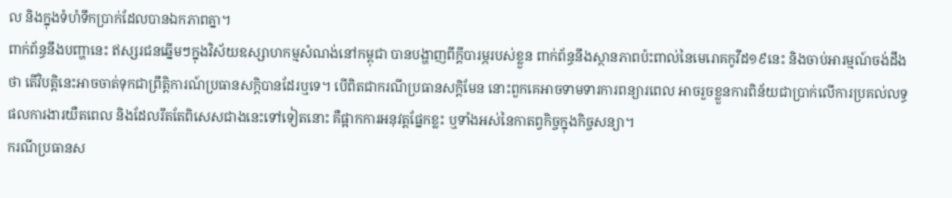ល និងក្នុងទំហំទឹកប្រាក់ដែលបានឯកភាពគ្នា។
ពាក់ព័ន្ធនឹងបញ្ហានេះ ឥស្សរជនឆ្នើមៗក្នុងវិស័យឧស្សាហកម្មសំណង់នៅកម្ពុជា បានបង្ហាញពីក្តីបារម្ភរបស់ខ្លួន ពាក់ព័ន្ធនឹងស្ថានភាពប៉ះពាល់នៃមេរោគកូវីដ១៩នេះ និងចាប់អារម្មណ៍ចង់ដឹងថា តើវិបត្តិនេះអាចចាត់ទុកជាព្រឹត្តិការណ៍ប្រធានសក្តិបានដែរឬទេ។ បើពិតជាករណីប្រធានសក្តិមែន នោះពួកគេអាចទាមទារការពន្យារពេល អាចរួចខ្លួនការពិន័យជាប្រាក់លើការប្រគល់លទ្ធផលការងារយឺតពេល និងដែលរឹតតែពិសេសជាងនេះទៅទៀតនោះ គឺផ្អាកការអនុវត្តផ្នែកខ្លះ ឬទាំងអស់នៃកាតព្វកិច្ចក្នុងកិច្ចសន្យា។
ករណីប្រធានស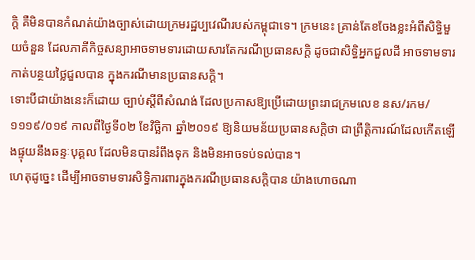ក្តិ គឺមិនបានកំណត់យ៉ាងច្បាស់ដោយក្រមរដ្ឋប្បវេណីរបស់កម្ពុជាទេ។ ក្រមនេះ គ្រាន់តែខចែងខ្លះអំពីសិទ្ធិមួយចំនួន ដែលភាគីកិច្ចសន្យាអាចទាមទារដោយសារតែករណីប្រធានសក្តិ ដូចជាសិទ្ធិអ្នកជួលដី អាចទាមទារកាត់បន្ថយថ្លៃជួលបាន ក្នុងករណីមានប្រធានសក្តិ។
ទោះបីជាយ៉ាងនេះក៏ដោយ ច្បាប់ស្តីពីសំណង់ ដែលប្រកាសឱ្យប្រើដោយព្រះរាជក្រមលេខ នស/រកម/១១១៩/០១៩ កាលពីថ្ងៃទី០២ ខែវិច្ឆិកា ឆ្នាំ២០១៩ ឱ្យនិយមន័យប្រធានសក្តិថា ជាព្រឹត្តិការណ៍ដែលកើតឡើងផ្ទុយនឹងឆន្ទៈបុគ្គល ដែលមិនបានរំពឹងទុក និងមិនអាចទប់ទល់បាន។
ហេតុដូច្នេះ ដើម្បីអាចទាមទារសិទ្ធិការពារក្នុងករណីប្រធានសក្តិបាន យ៉ាងហោចណា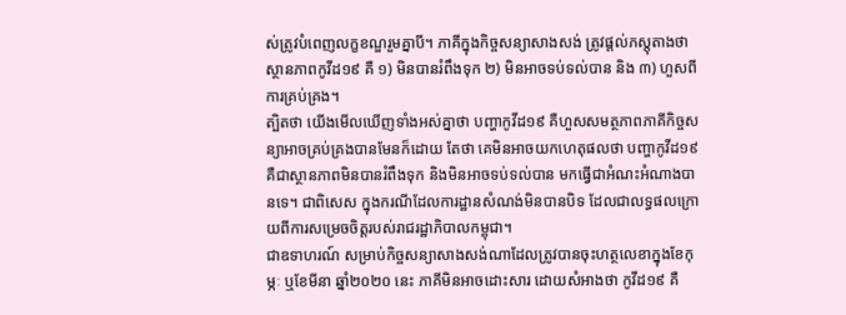ស់ត្រូវបំពេញលក្ខខណ្ឌរួមគ្នាបី។ ភាគីក្នុងកិច្ចសន្យាសាងសង់ ត្រូវផ្តល់ភស្តុតាងថា ស្ថានភាពកូវីដ១៩ គឺ ១) មិនបានរំពឹងទុក ២) មិនអាចទប់ទល់បាន និង ៣) ហួសពីការគ្រប់គ្រង។
ត្បិតថា យើងមើលឃើញទាំងអស់គ្នាថា បញ្ហាកូវីដ១៩ គឺហួសសមត្ថភាពភាគីកិច្ចសន្យាអាចគ្រប់គ្រងបានមែនក៏ដោយ តែថា គេមិនអាចយកហេតុផលថា បញ្ហាកូវីដ១៩ គឺជាស្ថានភាពមិនបានរំពឹងទុក និងមិនអាចទប់ទល់បាន មកធ្វើជាអំណះអំណាងបានទេ។ ជាពិសេស ក្នុងករណីដែលការដ្ឋានសំណង់មិនបានបិទ ដែលជាលទ្ធផលក្រោយពីការសម្រេចចិត្តរបស់រាជរដ្ឋាភិបាលកម្ពុជា។
ជាឧទាហរណ៍ សម្រាប់កិច្ចសន្យាសាងសង់ណាដែលត្រូវបានចុះហត្ថលេខាក្នុងខែកុម្ភៈ ឬខែមីនា ឆ្នាំ២០២០ នេះ ភាគីមិនអាចដោះសារ ដោយសំអាងថា កូវីដ១៩ គឺ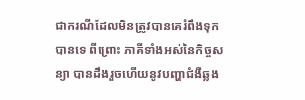ជាករណីដែលមិនត្រូវបានគេរំពឹងទុកបានទេ ពីព្រោះ ភាគីទាំងអស់នៃកិច្ចសន្យា បានដឹងរួចហើយនូវបញ្ហាជំងឺឆ្លង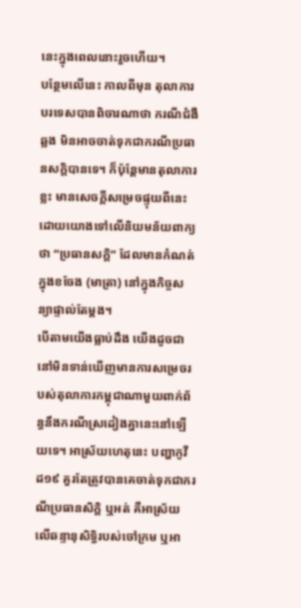នេះក្នុងពេលនោះរួចហើយ។
បន្ថែមលើនេះ កាលពីមុន តុលាការបរទេសបានពិចារណាថា ករណីជំងឺឆ្លង មិនអាចចាត់ទុកជាករណីប្រធានសក្តិបានទេ។ ក៏ប៉ុន្តែមានតុលាការខ្លះ មានសេចក្តីសម្រេចផ្ទុយពីនេះ ដោយយោងទៅលើនិយមន័យពាក្យថា “ប្រធានសក្តិ” ដែលមានកំណត់ក្នុងខចែង (មាត្រា) នៅក្នុងកិច្ចសន្យាផ្ទាល់តែម្តង។
បើតាមយើងធ្លាប់ដឹង យើងដូចជានៅមិនទាន់ឃើញមានការសម្រេចរបស់តុលាការកម្ពុជាណាមួយពាក់ព័ន្ធនឹងករណីស្រដៀងគ្នានេះនៅឡើយទេ។ អាស្រ័យហេតុនេះ បញ្ហាកូវីដ១៩ គួរតែត្រូវបានគេចាត់ទុកជាករណីប្រធានសិក្តិ ឬអត់ គឺអាស្រ័យលើឆន្ទានុសិទ្ធិរបស់ចៅក្រម ឬអា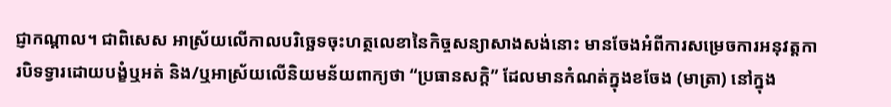ជ្ញាកណ្តាល។ ជាពិសេស អាស្រ័យលើកាលបរិច្ឆេទចុះហត្ថលេខានៃកិច្ចសន្យាសាងសង់នោះ មានចែងអំពីការសម្រេចការអនុវត្តការបិទទ្វារដោយបង្ខំឬអត់ និង/ឬអាស្រ័យលើនិយមន័យពាក្យថា “ប្រធានសក្តិ” ដែលមានកំណត់ក្នុងខចែង (មាត្រា) នៅក្នុង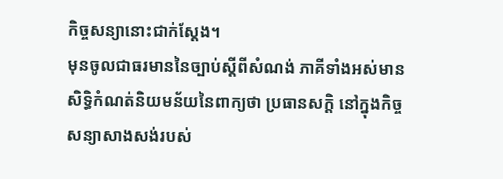កិច្ចសន្យានោះជាក់ស្តែង។
មុនចូលជាធរមាននៃច្បាប់ស្តីពីសំណង់ ភាគីទាំងអស់មានសិទ្ធិកំណត់និយមន័យនៃពាក្យថា ប្រធានសក្តិ នៅក្នុងកិច្ចសន្យាសាងសង់របស់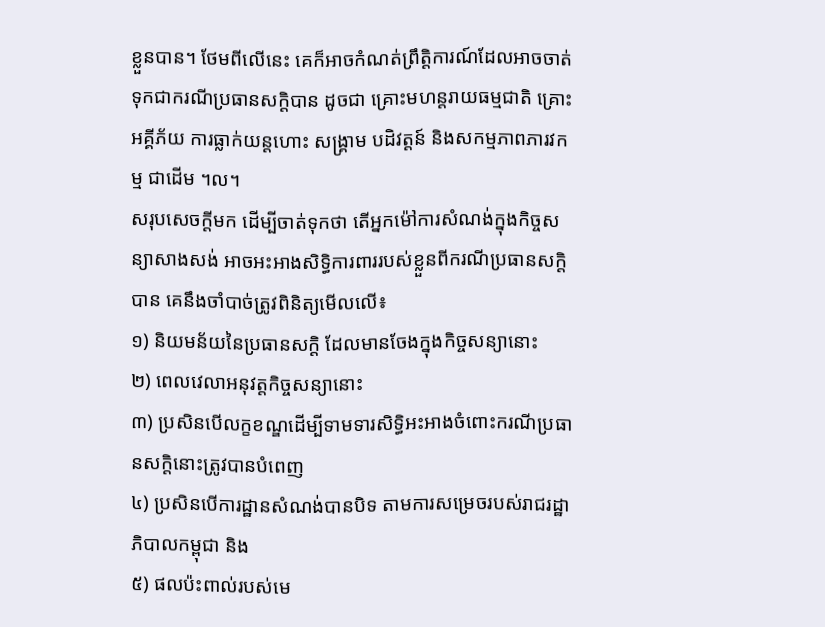ខ្លួនបាន។ ថែមពីលើនេះ គេក៏អាចកំណត់ព្រឹត្តិការណ៍ដែលអាចចាត់ទុកជាករណីប្រធានសក្តិបាន ដូចជា គ្រោះមហន្តរាយធម្មជាតិ គ្រោះអគ្គីភ័យ ការធ្លាក់យន្តហោះ សង្គ្រាម បដិវត្តន៍ និងសកម្មភាពភារវកម្ម ជាដើម ។ល។
សរុបសេចក្តីមក ដើម្បីចាត់ទុកថា តើអ្នកម៉ៅការសំណង់ក្នុងកិច្ចសន្យាសាងសង់ អាចអះអាងសិទ្ធិការពាររបស់ខ្លួនពីករណីប្រធានសក្តិបាន គេនឹងចាំបាច់ត្រូវពិនិត្យមើលលើ៖
១) និយមន័យនៃប្រធានសក្តិ ដែលមានចែងក្នុងកិច្ចសន្យានោះ
២) ពេលវេលាអនុវត្តកិច្ចសន្យានោះ
៣) ប្រសិនបើលក្ខខណ្ឌដើម្បីទាមទារសិទ្ធិអះអាងចំពោះករណីប្រធានសក្តិនោះត្រូវបានបំពេញ
៤) ប្រសិនបើការដ្ឋានសំណង់បានបិទ តាមការសម្រេចរបស់រាជរដ្ឋាភិបាលកម្ពុជា និង
៥) ផលប៉ះពាល់របស់មេ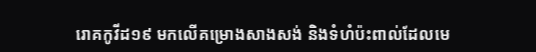រោគកូវីដ១៩ មកលើគម្រោងសាងសង់ និងទំហំប៉ះពាល់ដែលមេ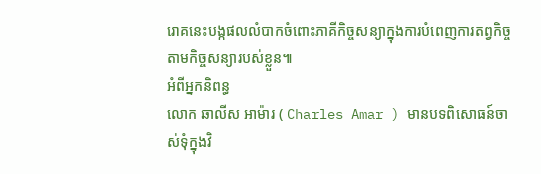រោគនេះបង្កផលលំបាកចំពោះភាគីកិច្ចសន្យាក្នុងការបំពេញការតព្វកិច្ចតាមកិច្ចសន្យារបស់ខ្លួន៕
អំពីអ្នកនិពន្ធ
លោក ឆាលីស អាម៉ារ ( Charles Amar ) មានបទពិសោធន៍ចាស់ទុំក្នុងវិ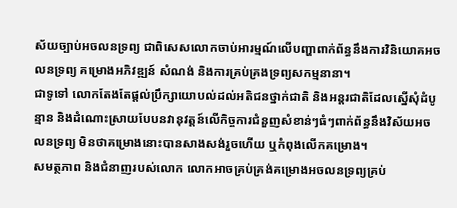ស័យច្បាប់អចលនទ្រព្យ ជាពិសេសលោកចាប់អារម្មណ៍លើបញ្ហាពាក់ព័ន្ធនឹងការវិនិយោគអចលនទ្រព្យ គម្រោងអភិវឌ្ឍន៍ សំណង់ និងការគ្រប់គ្រងទ្រព្យសកម្មនានា។
ជាទូទៅ លោកតែងតែផ្តល់ប្រឹក្សាយោបល់ដល់អតិជនថ្នាក់ជាតិ និងអន្តរជាតិដែលស្នើសុំដំបូន្មាន និងដំណោះស្រាយបែបនវានុវត្តន៍លើកិច្ចការជំនួញសំខាន់ៗធំៗពាក់ព័ន្ធនឹងវិស័យអចលនទ្រព្យ មិនថាគម្រោងនោះបានសាងសង់រួចហើយ ឬកំពុងលើកគម្រោង។
សមត្ថភាព និងជំនាញរបស់លោក លោកអាចគ្រប់គ្រង់គម្រោងអចលនទ្រព្យគ្រប់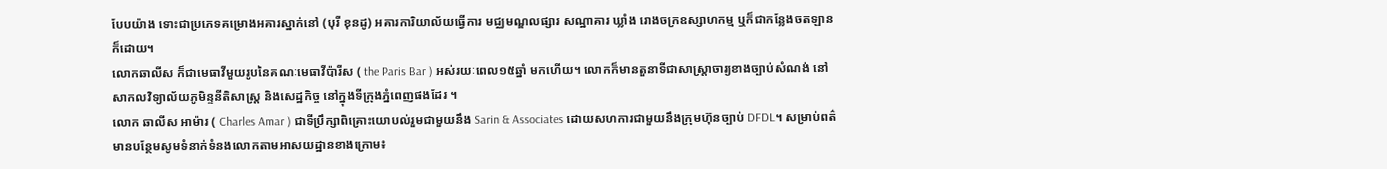បែបយ៉ាង ទោះជាប្រភេទគម្រោងអគារស្នាក់នៅ (បុរី ខុនដូ) អគារការិយាល័យធ្វើការ មជ្ឈមណ្ឌលផ្សារ សណ្ឋាគារ ឃ្លាំង រោងចក្រឧស្សាហកម្ម ឬក៏ជាកន្លែងចតឡាន ក៏ដោយ។
លោកឆាលីស ក៏ជាមេធាវីមួយរូបនៃគណៈមេធាវីប៉ារីស ( the Paris Bar ) អស់រយៈពេល១៥ឆ្នាំ មកហើយ។ លោកក៏មានតួនាទីជាសាស្ត្រាចារ្យខាងច្បាប់សំណង់ នៅសាកលវិទ្យាល័យភូមិន្ទនីតិសាស្ត្រ និងសេដ្ឋកិច្ច នៅក្នុងទីក្រុងភ្នំពេញផងដែរ ។
លោក ឆាលីស អាម៉ារ ( Charles Amar ) ជាទីប្រឹក្សាពិគ្រោះយោបល់រួមជាមួយនឹង Sarin & Associates ដោយសហការជាមួយនឹងក្រុមហ៊ុនច្បាប់ DFDL។ សម្រាប់ពត៌មានបន្ថែមសូមទំនាក់ទំនងលោកតាមអាសយដ្ឋានខាងក្រោម៖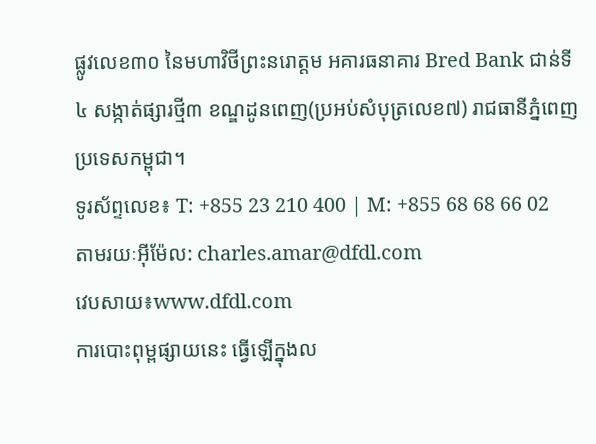ផ្លូវលេខ៣០ នៃមហាវិថីព្រះនរោត្តម អគារធនាគារ Bred Bank ជាន់ទី៤ សង្កាត់ផ្សារថ្មី៣ ខណ្ឌដូនពេញ(ប្រអប់សំបុត្រលេខ៧) រាជធានីភ្នំពេញ ប្រទេសកម្ពុជា។
ទូរស័ព្ទលេខ៖ T: +855 23 210 400 | M: +855 68 68 66 02
តាមរយៈអ៊ីម៉ែល: charles.amar@dfdl.com
វេបសាយ៖www.dfdl.com
ការបោះពុម្ពផ្សាយនេះ ធ្វើឡើក្នុងល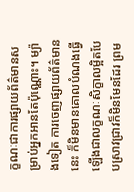ក្ខណៈជាការផ្សាយព័ត៌មានសម្រាប់អ្នកអានតែប៉ុណ្ណោះ។ ម្យ៉ាងទៀត ការចេញផ្សាយព័ត៌មាននេះ ក៏មិនមានគោលបំណងធ្វើឡើងជាលក្ខណៈសិក្ខាលម្អិតបែបស្រាវជ្រាវក៏មិនមែនដែរ ព្រម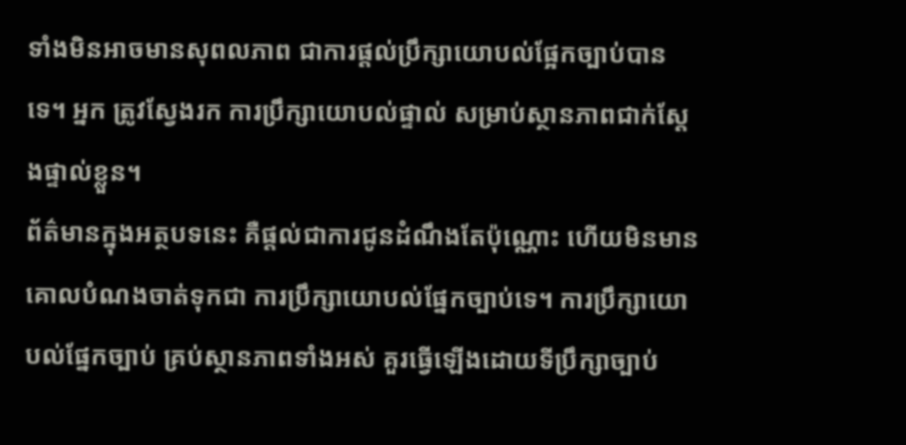ទាំងមិនអាចមានសុពលភាព ជាការផ្តល់ប្រឹក្សាយោបល់ផ្អែកច្បាប់បានទេ។ អ្នក ត្រូវស្វែងរក ការប្រឹក្សាយោបល់ផ្ទាល់ សម្រាប់ស្ថានភាពជាក់ស្តែងផ្ទាល់ខ្លួន។
ព័ត៌មានក្នុងអត្ថបទនេះ គឺផ្តល់ជាការជូនដំណឹងតែប៉ុណ្ណោះ ហើយមិនមានគោលបំណងចាត់ទុកជា ការប្រឹក្សាយោបល់ផ្នែកច្បាប់ទេ។ ការប្រឹក្សាយោបល់ផ្នែកច្បាប់ គ្រប់ស្ថានភាពទាំងអស់ គួរធ្វើឡើងដោយទីប្រឹក្សាច្បាប់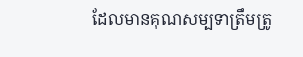ដែលមានគុណសម្បទាត្រឹមត្រូ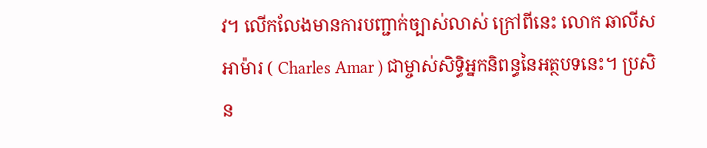វ។ លើកលែងមានការបញ្ជាក់ច្បាស់លាស់ ក្រៅពីនេះ លោក ឆាលីស អាម៉ារ ( Charles Amar ) ជាម្ចាស់សិទ្ធិអ្នកនិពន្ធនៃអត្ថបទនេះ។ ប្រសិន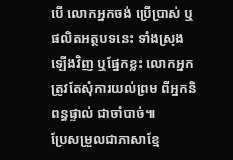បើ លោកអ្នកចង់ ប្រើប្រាស់ ឬផលិតអត្ថបទនេះ ទាំងស្រុង ឡើងវិញ ឬផ្នែកខ្លះ លោកអ្នក ត្រូវតែសុំការយល់ព្រម ពីអ្នកនិពន្ធផ្ទាល់ ជាចាំបាច់៕
ប្រែសម្រួលជាភាសាខ្មែ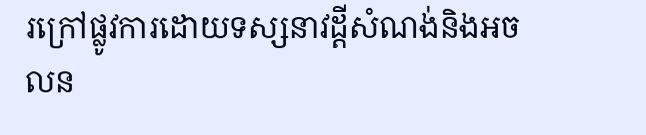រក្រៅផ្លូវការដោយទស្សនាវដ្តីសំណង់និងអចលន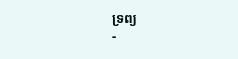ទ្រព្យ
-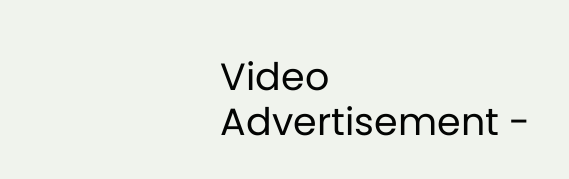Video Advertisement -